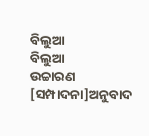ବିଲୁଆ
ବିଲୁଆ
ଉଚ୍ଚାରଣ
[ସମ୍ପାଦନା]ଅନୁବାଦ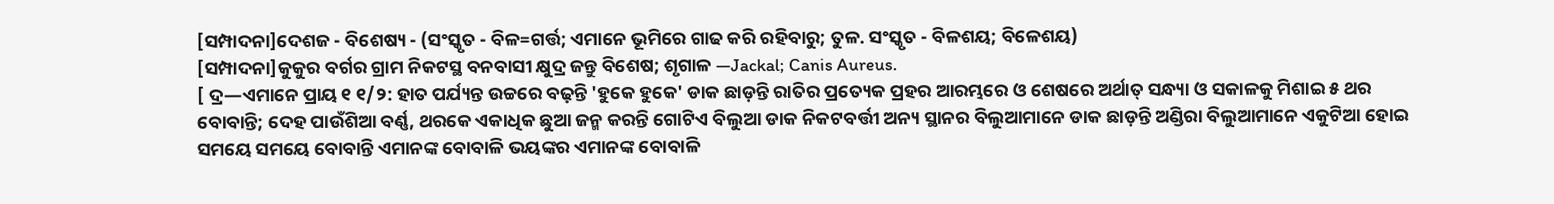[ସମ୍ପାଦନା]ଦେଶଜ - ବିଶେଷ୍ୟ - (ସଂସ୍କୃତ - ବିଳ=ଗର୍ତ୍ତ; ଏମାନେ ଭୂମିରେ ଗାଢ କରି ରହିବାରୁ; ତୁଳ. ସଂସ୍କୃତ - ବିଳଶୟ; ବିଳେଶୟ)
[ସମ୍ପାଦନା]କୁକୁର ବର୍ଗର ଗ୍ରାମ ନିକଟସ୍ଥ ବନବାସୀ କ୍ଷୁଦ୍ର ଜନ୍ତୁ ବିଶେଷ; ଶୃଗାଳ —Jackal; Canis Aureus.
[ ଦ୍ର—ଏମାନେ ପ୍ରାୟ ୧ ୧/୨: ହାତ ପର୍ଯ୍ୟନ୍ତ ଉଚ୍ଚରେ ବଢ଼ନ୍ତି 'ହୁକେ ହୁକେ' ଡାକ ଛାଡ଼ନ୍ତି ରାତିର ପ୍ରତ୍ୟେକ ପ୍ରହର ଆରମ୍ଭରେ ଓ ଶେଷରେ ଅର୍ଥାତ୍ ସନ୍ଧ୍ୟା ଓ ସକାଳକୁ ମିଶାଇ ୫ ଥର ବୋବାନ୍ତି; ଦେହ ପାଉଁଶିଆ ବର୍ଣ୍ଣ, ଥରକେ ଏକାଧିକ ଛୁଆ ଜନ୍ମ କରନ୍ତି ଗୋଟିଏ ବିଲୁଆ ଡାକ ନିକଟବର୍ତ୍ତୀ ଅନ୍ୟ ସ୍ଥାନର ବିଲୁଆମାନେ ଡାକ ଛାଡ଼ନ୍ତି ଅଣ୍ଡିରା ବିଲୁଆମାନେ ଏକୁଟିଆ ହୋଇ ସମୟେ ସମୟେ ବୋବାନ୍ତି ଏମାନଙ୍କ ବୋବାଳି ଭୟଙ୍କର ଏମାନଙ୍କ ବୋବାଳି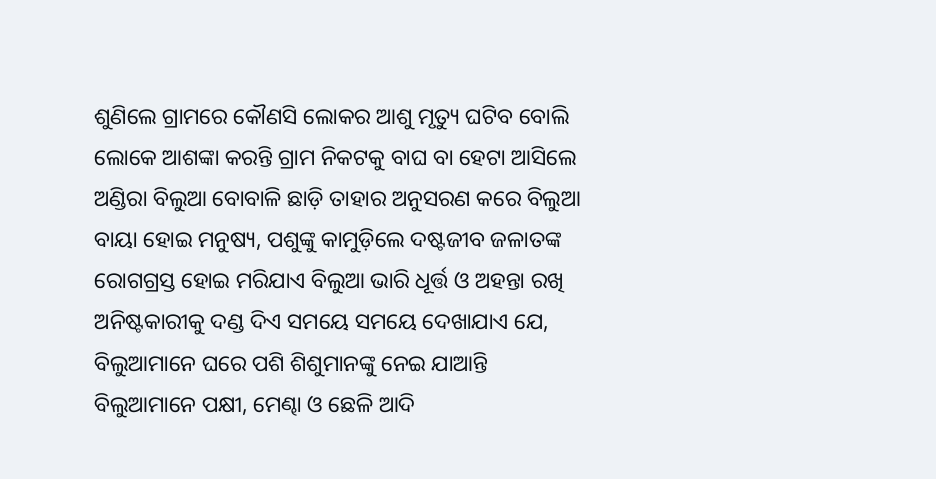ଶୁଣିଲେ ଗ୍ରାମରେ କୌଣସି ଲୋକର ଆଶୁ ମୃତ୍ୟୁ ଘଟିବ ବୋଲି ଲୋକେ ଆଶଙ୍କା କରନ୍ତି ଗ୍ରାମ ନିକଟକୁ ବାଘ ବା ହେଟା ଆସିଲେ ଅଣ୍ଡିରା ବିଲୁଆ ବୋବାଳି ଛାଡ଼ି ତାହାର ଅନୁସରଣ କରେ ବିଲୁଆ ବାୟା ହୋଇ ମନୁଷ୍ୟ, ପଶୁଙ୍କୁ କାମୁଡ଼ିଲେ ଦଷ୍ଟଜୀବ ଜଳାତଙ୍କ ରୋଗଗ୍ରସ୍ତ ହୋଇ ମରିଯାଏ ବିଲୁଆ ଭାରି ଧୂର୍ତ୍ତ ଓ ଅହନ୍ତା ରଖି ଅନିଷ୍ଟକାରୀକୁ ଦଣ୍ଡ ଦିଏ ସମୟେ ସମୟେ ଦେଖାଯାଏ ଯେ, ବିଲୁଆମାନେ ଘରେ ପଶି ଶିଶୁମାନଙ୍କୁ ନେଇ ଯାଆନ୍ତି ବିଲୁଆମାନେ ପକ୍ଷୀ, ମେଣ୍ଢା ଓ ଛେଳି ଆଦି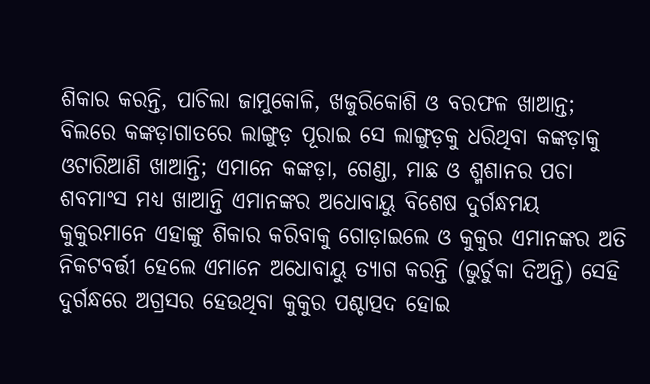ଶିକାର କରନ୍ତି, ପାଚିଲା ଜାମୁକୋଳି, ଖଜୁରିକୋଶି ଓ ବରଫଳ ଖାଆନ୍ତ; ବିଲରେ କଙ୍କଡ଼ାଗାତରେ ଲାଙ୍ଗୁଡ଼ ପୂରାଇ ସେ ଲାଙ୍ଗୁଡ଼କୁ ଧରିଥିବା କଙ୍କଡ଼ାକୁ ଓଟାରିଆଣି ଖାଆନ୍ତି; ଏମାନେ କଙ୍କଡ଼ା, ଗେଣ୍ଡା, ମାଛ ଓ ଶ୍ମଶାନର ପଚା ଶବମାଂସ ମଧ୍ୟ ଖାଆନ୍ତି ଏମାନଙ୍କର ଅଧୋବାୟୁ ବିଶେଷ ଦୁର୍ଗନ୍ଧମୟ କୁକୁରମାନେ ଏହାଙ୍କୁ ଶିକାର କରିବାକୁ ଗୋଡ଼ାଇଲେ ଓ କୁକୁର ଏମାନଙ୍କର ଅତି ନିକଟବର୍ତ୍ତୀ ହେଲେ ଏମାନେ ଅଧୋବାୟୁ ତ୍ୟାଗ କରନ୍ତି (ଭୁର୍ଚୁକା ଦିଅନ୍ତି) ସେହି ଦୁର୍ଗନ୍ଧରେ ଅଗ୍ରସର ହେଉଥିବା କୁକୁର ପଶ୍ଚାତ୍ପଦ ହୋଇ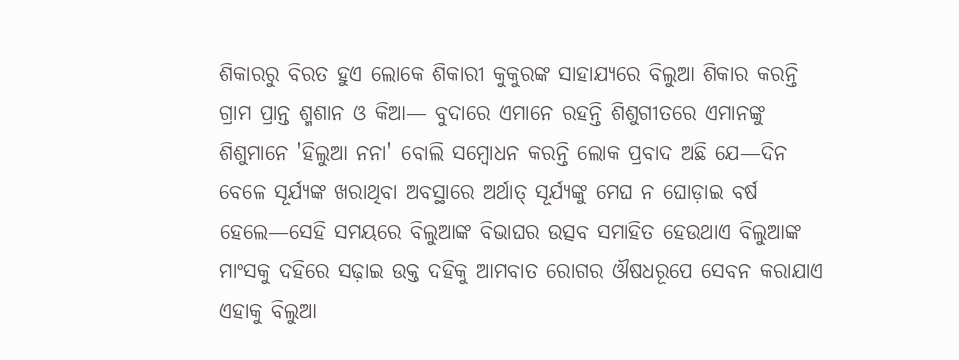ଶିକାରରୁ ବିରତ ହୁଏ ଲୋକେ ଶିକାରୀ କୁକୁରଙ୍କ ସାହାଯ୍ୟରେ ବିଲୁଆ ଶିକାର କରନ୍ତି ଗ୍ରାମ ପ୍ରାନ୍ତ ଶ୍ମଶାନ ଓ କିଆ— ବୁଦାରେ ଏମାନେ ରହନ୍ତି ଶିଶୁଗୀତରେ ଏମାନଙ୍କୁ ଶିଶୁମାନେ 'ହିଲୁଆ ନନା' ବୋଲି ସମ୍ୱୋଧନ କରନ୍ତି ଲୋକ ପ୍ରବାଦ ଅଛି ଯେ—ଦିନ ବେଳେ ସୂର୍ଯ୍ୟଙ୍କ ଖରାଥିବା ଅବସ୍ଥାରେ ଅର୍ଥାତ୍ ସୂର୍ଯ୍ୟଙ୍କୁ ମେଘ ନ ଘୋଡ଼ାଇ ବର୍ଷ ହେଲେ—ସେହି ସମୟରେ ବିଲୁଆଙ୍କ ବିଭାଘର ଉତ୍ସବ ସମାହିତ ହେଉଥାଏ ବିଲୁଆଙ୍କ ମାଂସକୁ ଦହିରେ ସଢ଼ାଇ ଉକ୍ତ ଦହିକୁ ଆମବାତ ରୋଗର ଔଷଧରୂପେ ସେବନ କରାଯାଏ ଏହାକୁ ବିଲୁଆ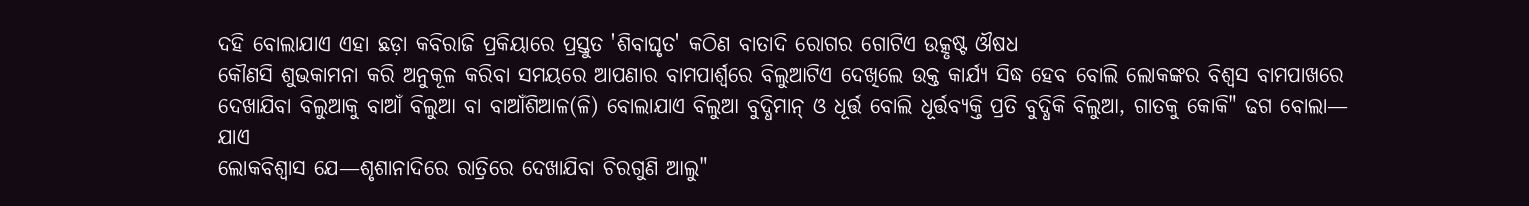ଦହି ବୋଲାଯାଏ ଏହା ଛଡ଼ା କବିରାଜି ପ୍ରକିୟାରେ ପ୍ରସ୍ତୁତ 'ଶିବାଘୃତ' କଠିଣ ବାତାଦି ରୋଗର ଗୋଟିଏ ଉତ୍କୃଷ୍ଟ ଔଷଧ
କୌଣସି ଶୁଭକାମନା କରି ଅନୁକୂଳ କରିବା ସମୟରେ ଆପଣାର ବାମପାର୍ଶ୍ୱରେ ବିଲୁଆଟିଏ ଦେଖିଲେ ଉକ୍ତ କାର୍ଯ୍ୟ ସିଦ୍ଧ ହେବ ବୋଲି ଲୋକଙ୍କର ବିଶ୍ୱସ ବାମପାଖରେ ଦେଖାଯିବା ବିଲୁଆକୁ ବାଆଁ ବିଲୁଆ ବା ବାଆଁଶିଆଳ(ଳି) ବୋଲାଯାଏ ବିଲୁଆ ବୁଦ୍ଧିମାନ୍ ଓ ଧୂର୍ତ୍ତ ବୋଲି ଧୂର୍ତ୍ତବ୍ୟକ୍ତି ପ୍ରତି ବୁଦ୍ଧିକି ବିଲୁଆ, ଗାତକୁ କୋକି" ଢଗ ବୋଲା— ଯାଏ
ଲୋକବିଶ୍ୱାସ ଯେ—ଶୃଶାନାଦିରେ ରାତ୍ରିରେ ଦେଖାଯିବା ଚିରଗୁଣି ଆଲୁ"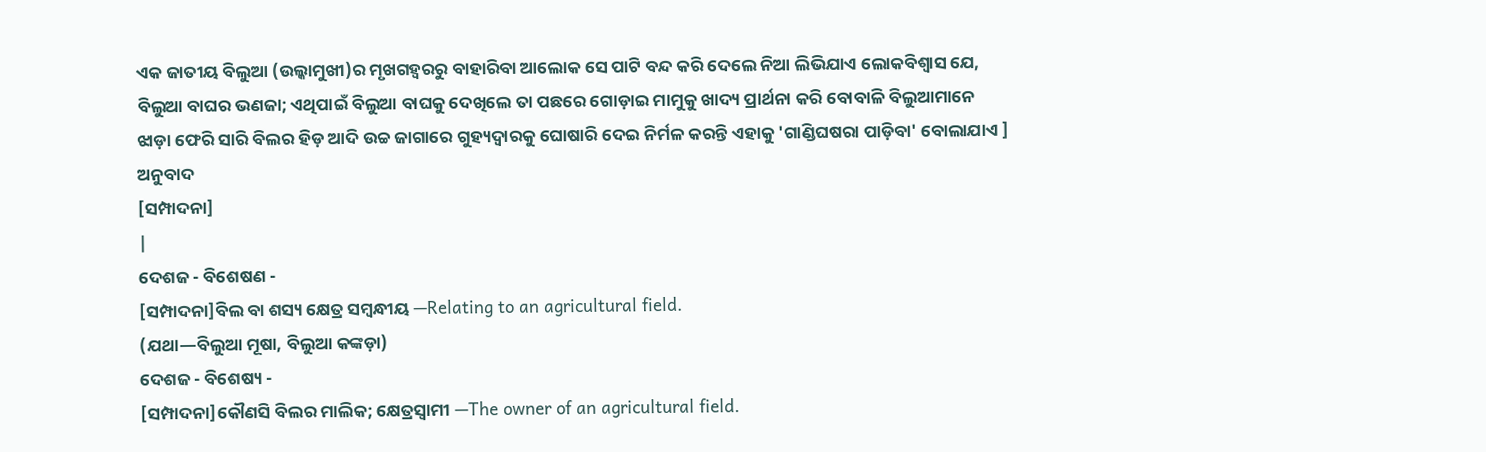ଏକ ଜାତୀୟ ବିଲୁଆ (ଉଲ୍କାମୁଖୀ)ର ମୃଖଗହ୍ୱରରୁ ବାହାରିବା ଆଲୋକ ସେ ପାଟି ବନ୍ଦ କରି ଦେଲେ ନିଆ ଲିଭିଯାଏ ଲୋକବିଶ୍ୱାସ ଯେ, ବିଲୁଆ ବାଘର ଭଣଜା; ଏଥିପାଇଁ ବିଲୁଆ ବାଘକୁ ଦେଖିଲେ ତା ପଛରେ ଗୋଡ଼ାଇ ମାମୁକୁ ଖାଦ୍ୟ ପ୍ରାର୍ଥନା କରି ବୋବାଳି ବିଲୁଆମାନେ ଝାଡ଼ା ଫେରି ସାରି ବିଲର ହିଡ଼ ଆଦି ଉଚ୍ଚ ଜାଗାରେ ଗୁହ୍ୟଦ୍ୱାରକୁ ଘୋଷାରି ଦେଇ ନିର୍ମଳ କରନ୍ତି ଏହାକୁ 'ଗାଣ୍ଡିଘଷରା ପାଡ଼ିବା' ବୋଲାଯାଏ ]
ଅନୁବାଦ
[ସମ୍ପାଦନା]
|
ଦେଶଜ - ବିଶେଷଣ -
[ସମ୍ପାଦନା]ବିଲ ବା ଶସ୍ୟ କ୍ଷେତ୍ର ସମ୍ୱନ୍ଧୀୟ —Relating to an agricultural field.
(ଯଥା—ବିଲୁଆ ମୂଷା, ବିଲୁଆ କଙ୍କଡ଼ା)
ଦେଶଜ - ବିଶେଷ୍ୟ -
[ସମ୍ପାଦନା]କୌଣସି ବିଲର ମାଲିକ; କ୍ଷେତ୍ରସ୍ୱାମୀ —The owner of an agricultural field.